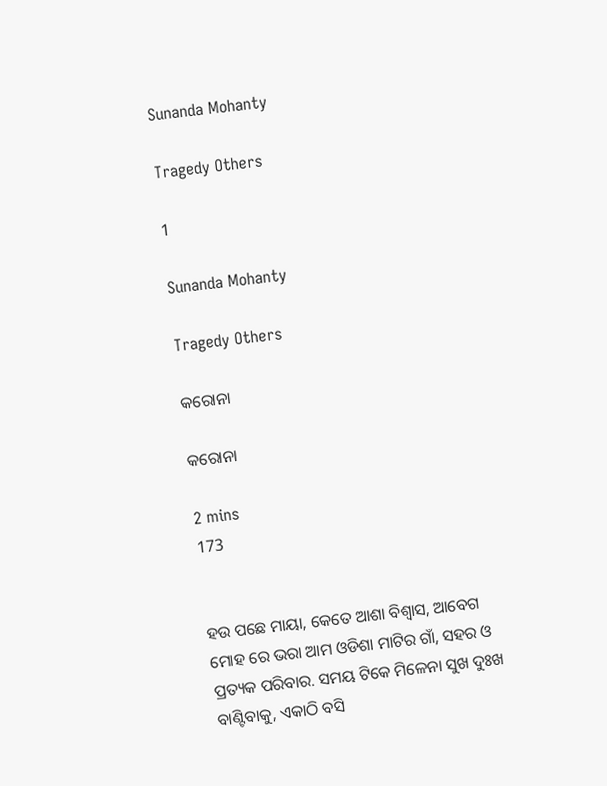Sunanda Mohanty

Tragedy Others

1

Sunanda Mohanty

Tragedy Others

କରୋନା

କରୋନା

2 mins
173


ହଉ ପଛେ ମାୟା, କେତେ ଆଶା ବିଶ୍ୱାସ, ଆବେଗ ମୋହ ରେ ଭରା ଆମ ଓଡିଶା ମାଟିର ଗାଁ, ସହର ଓ ପ୍ରତ୍ୟକ ପରିବାର. ସମୟ ଟିକେ ମିଳେନା ସୁଖ ଦୁଃଖ ବାଣ୍ଟିବାକୁ, ଏକାଠି ବସି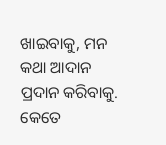ଖାଇବାକୁ, ମନ କଥା ଆଦାନ ପ୍ରଦାନ କରିବାକୁ. କେତେ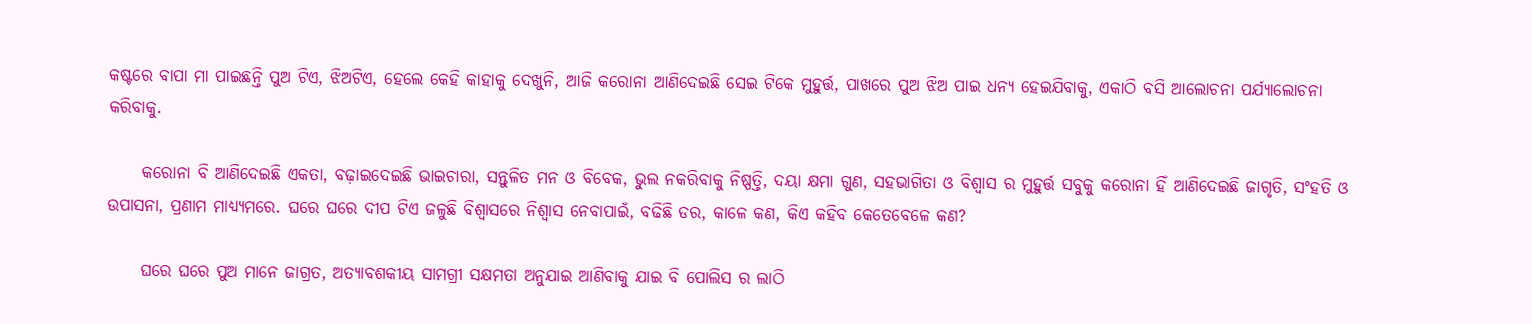କଷ୍ଟରେ ବାପା ମା ପାଇଛନ୍ତି ପୁଅ ଟିଏ, ଝିଅଟିଏ, ହେଲେ କେହି କାହାକୁ ଦେଖୁନି, ଆଜି କରୋନା ଆଣିଦେଇଛି ସେଇ ଟିକେ ମୁହୁର୍ତ୍ତ, ପାଖରେ ପୁଅ ଝିଅ ପାଇ ଧନ୍ୟ ହେଇଯିବାକୁ, ଏକାଠି ବସି ଆଲୋଚନା ପର୍ଯ୍ୟାଲୋଚନା କରିବାକୁ.

     କରୋନା ବି ଆଣିଦେଇଛି ଏକତା, ବଢ଼ାଇଦେଇଛି ଭାଇଚାରା, ସନ୍ତୁଳିତ ମନ ଓ ବିବେକ, ଭୁଲ ନକରିବାକୁ ନିଷ୍ପତ୍ତି, ଦୟା କ୍ଷମା ଗୁଣ, ସହଭାଗିତା ଓ ବିଶ୍ୱାସ ର ମୁହୁର୍ତ୍ତ ସବୁକୁ କରୋନା ହିଁ ଆଣିଦେଇଛି ଜାଗୃତି, ସଂହତି ଓ ଉପାସନା, ପ୍ରଣାମ ମାଧ୍ୟ୍ୟମରେ. ଘରେ ଘରେ ଦୀପ ଟିଏ ଜଳୁଛି ବିଶ୍ୱାସରେ ନିଶ୍ୱାସ ନେବାପାଇଁ, ବଢିଛି ଡର, କାଳେ କଣ, କିଏ କହିବ କେତେବେଳେ କଣ?

     ଘରେ ଘରେ ପୁଅ ମାନେ ଜାଗ୍ରତ, ଅତ୍ୟାବଶକୀୟ ସାମଗ୍ରୀ ସକ୍ଷମତା ଅନୁଯାଇ ଆଣିବାକୁ ଯାଇ ବି ପୋଲିସ ର ଲାଠି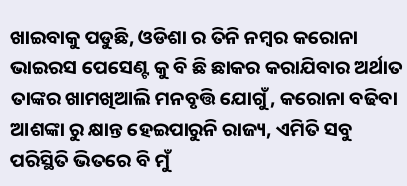ଖାଇବାକୁ ପଡୁଛି, ଓଡିଶା ର ତିନି ନମ୍ବର କରୋନା ଭାଇରସ ପେସେଣ୍ଟ କୁ ବି ଛି ଛାକର କରାଯିବାର ଅର୍ଥାତ ତାଙ୍କର ଖାମଖିଆଲି ମନବୃତ୍ତି ଯୋଗୁଁ, କରୋନା ବଢିବା ଆଶଙ୍କା ରୁ କ୍ଷାନ୍ତ ହେଇପାରୁନି ରାଜ୍ୟ, ଏମିତି ସବୁ ପରିସ୍ଥିତି ଭିତରେ ବି ମୁଁ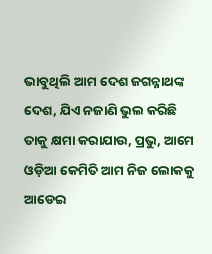ଭାବୁଥିଲି ଆମ ଦେଶ ଜଗନ୍ନାଥଙ୍କ ଦେଶ, ଯିଏ ନଜାଣି ଭୁଲ କରିଛି ତାକୁ କ୍ଷମା କରାଯାଉ, ପ୍ରଭୁ, ଆମେ ଓଡ଼ିଆ କେମିତି ଆମ ନିଜ ଲୋକକୁ ଆଡେଇ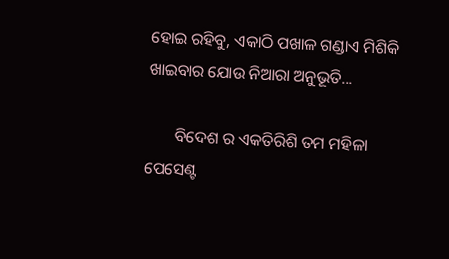ହୋଇ ରହିବୁ, ଏକାଠି ପଖାଳ ଗଣ୍ଡାଏ ମିଶିକି ଖାଇବାର ଯୋଉ ନିଆରା ଅନୁଭୂତି...

       ବିଦେଶ ର ଏକତିରିଶି ତମ ମହିଳା ପେସେଣ୍ଟ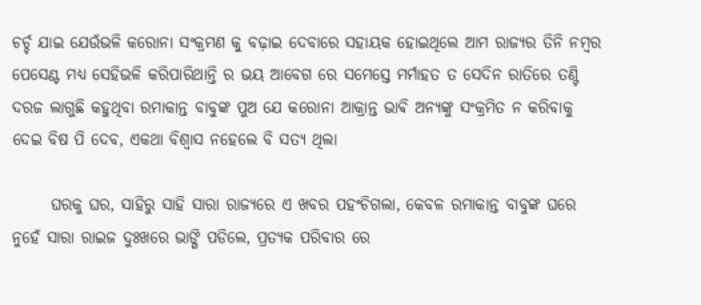ଚର୍ଚ୍ଚ ଯାଇ ଯେଉଁଭଳି କରୋନା ସଂକ୍ରମଣ କୁ ବଢ଼ାଇ ଦେବାରେ ସହାୟକ ହୋଇଥିଲେ ଆମ ରାଜ୍ୟର ତିନି ନମ୍ବର ପେସେଣ୍ଟ ମଧ୍ୟ ସେହିଭଳି କରିପାରିଥାନ୍ତି ର ଭୟ ଆବେଗ ରେ ସମେସ୍ତେ ମର୍ମାହତ ତ ସେଦିନ ରାତିରେ ତଣ୍ଟି ଦରଜ ଲାଗୁଛି କହୁଥିବା ରମାକାନ୍ତ ବାବୁଙ୍କ ପୁଅ ଯେ କରୋନା ଆକ୍ରାନ୍ତ ଭାଵି ଅନ୍ୟଙ୍କୁ ସଂକ୍ରମିତ ନ କରିବାକୁ ଦେଇ ବିଷ ପି ଦେବ, ଏକଥା ବିଶ୍ୱାସ ନହେଲେ ବି ସତ୍ୟ ଥିଲା

      ଘରକୁ ଘର, ସାହିରୁ ସାହି ସାରା ରାଜ୍ୟରେ ଏ ଖବର ପହଂଚିଗଲା, କେବଳ ରମାକାନ୍ତ ବାବୁଙ୍କ ଘରେ ନୁହେଁ ସାରା ରାଇଜ ଦୁଃଖରେ ଭାଙ୍ଗି ପଡିଲେ, ପ୍ରତ୍ୟକ ପରିବାର ରେ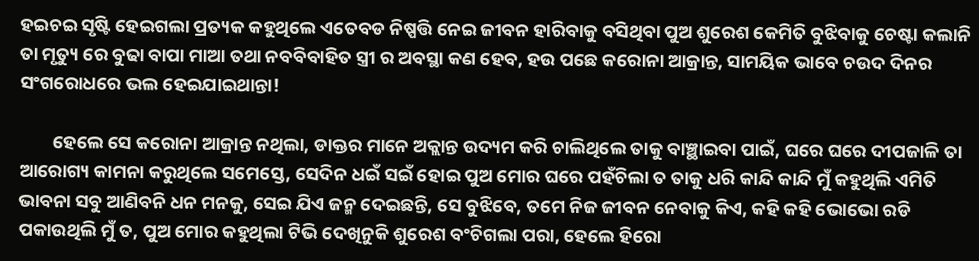ହଇଚଇ ସୃଷ୍ଟି ହେଇଗଲା ପ୍ରତ୍ୟକ କହୁଥିଲେ ଏତେବଡ ନିଷ୍ପତ୍ତି ନେଇ ଜୀବନ ହାରିବାକୁ ବସିଥିବା ପୁଅ ଶୁରେଶ କେମିତି ବୁଝିବାକୁ ଚେଷ୍ଟା କଲାନି ତା ମୃତ୍ୟୁ ରେ ବୁଢା ବାପା ମାଆ ତଥା ନବବିବାହିତ ସ୍ତ୍ରୀ ର ଅବସ୍ଥା କଣ ହେବ, ହଉ ପଛେ କରୋନା ଆକ୍ରାନ୍ତ, ସାମୟିକ ଭାବେ ଚଉଦ ଦିନର ସଂଗରୋଧରେ ଭଲ ହେଇଯାଇଥାନ୍ତା!

        ହେଲେ ସେ କରୋନା ଆକ୍ରାନ୍ତ ନଥିଲା, ଡାକ୍ତର ମାନେ ଅକ୍ଲାନ୍ତ ଉଦ୍ୟମ କରି ଚାଲିଥିଲେ ତାକୁ ବାଞ୍ଛାଇବା ପାଇଁ, ଘରେ ଘରେ ଦୀପଜାଳି ତା ଆରୋଗ୍ୟ କାମନା କରୁଥିଲେ ସମେସ୍ତେ, ସେଦିନ ଧଇଁ ସଇଁ ହୋଇ ପୁଅ ମୋର ଘରେ ପହଁଚିଲା ତ ତାକୁ ଧରି କାନ୍ଦି କାନ୍ଦି ମୁଁ କହୁଥିଲି ଏମିତି ଭାବନା ସବୁ ଆଣିବନି ଧନ ମନକୁ, ସେଇ ଯିଏ ଜନ୍ମ ଦେଇଛନ୍ତି, ସେ ବୁଝିବେ, ତମେ ନିଜ ଜୀବନ ନେବାକୁ କିଏ, କହି କହି ଭୋଭୋ ରଡି ପକାଉଥିଲି ମୁଁ ତ, ପୁଅ ମୋର କହୁଥିଲା ଟିଭି ଦେଖିନୁକି ଶୁରେଶ ବଂଚିଗଲା ପରା, ହେଲେ ହିରୋ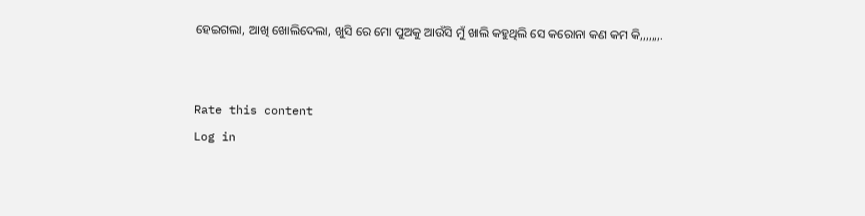ହେଇଗଲା, ଆଖି ଖୋଲିଦେଲା, ଖୁସି ରେ ମୋ ପୁଅକୁ ଆଉଁସି ମୁଁ ଖାଲି କହୁଥିଲି ସେ କରୋନା କଣ କମ କି,,,,,,,.


Rate this content
Log in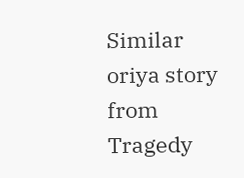Similar oriya story from Tragedy